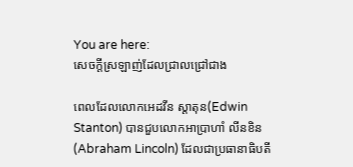You are here:
សេចក្តីស្រឡាញ់ដែលជ្រាលជ្រៅជាង

ពេលដែលលោកអេដវីន ស្តាតុន(Edwin Stanton) បានជួបលោកអាប្រាហាំ លីនខិន(Abraham Lincoln) ដែលជាប្រធានាធិបតី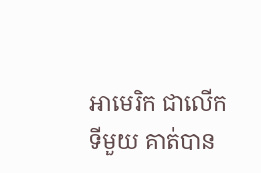អាមេរិក ជាលើកទីមួយ គាត់បាន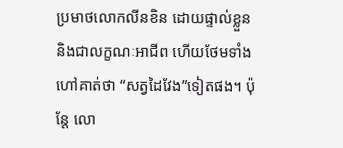ប្រមាថលោកលីនខិន ដោយផ្ទាល់ខ្លួន និងជាលក្ខណៈអាជីព ហើយថែមទាំងហៅគាត់ថា “សត្វដៃវែង”ទៀតផង។ ប៉ុន្តែ លោ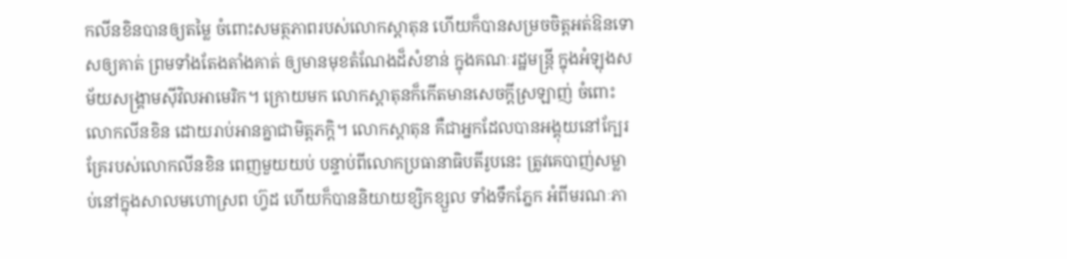កលីនខិនបានឲ្យតម្លៃ ចំពោះសមត្ថភាពរបស់លោកស្តាតុន ហើយក៏បានសម្រចចិត្តអត់ឱនទោសឲ្យគាត់ ព្រមទាំងតែងតាំងគាត់ ឲ្យមានមុខតំណែងដ៏សំខាន់ ក្នុងគណៈរដ្ឋមន្រ្តី ក្នុងអំឡុងសម័យសង្រ្គាមស៊ីវិលអាមេរិក។ ក្រោយមក លោកស្តាតុនក៏កើតមានសេចក្តីស្រឡាញ់ ចំពោះលោកលីនខិន ដោយរាប់អានគ្នាជាមិត្តភក្តិ។ លោកស្តាតុន គឺជាអ្នកដែលបានអង្គុយនៅក្បែរគ្រែរបស់លោកលីនខិន ពេញមួយយប់ បន្ទាប់ពីលោកប្រធានាធិបតីរូបនេះ ត្រូវគេបាញ់សម្លាប់នៅក្នុងសាលមហោស្រព ហ្វ៊ដ ហើយក៏បាននិយាយខ្សិកខ្សួល ទាំងទឹកភ្នែក អំពីមរណៈភា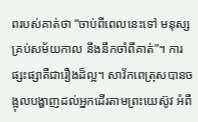ពរបស់គាត់ថា “ចាប់ពីពេលនេះទៅ មនុស្សគ្រប់សម័យកាល នឹងនឹកចាំពីគាត់”។ ការផ្សះផ្សាគឺជារឿងដ៏ល្អ។ សាវ័កពេត្រុសបានចង្អុលបង្ហាញដល់អ្នកដើរតាមព្រះយេស៊ូវ អំពី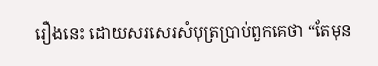រឿងនេះ ដោយសរសេរសំបុត្រប្រាប់ពួកគេថា “តែមុន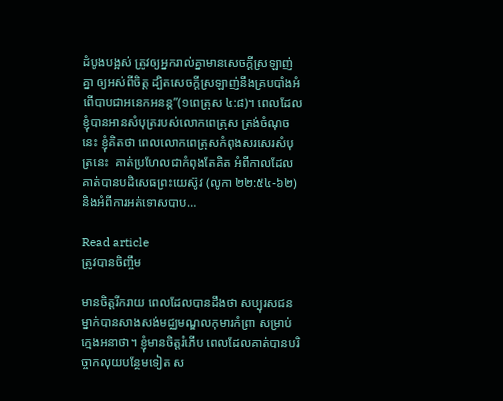ដំបូងបង្អស់ ត្រូវឲ្យអ្នករាល់គ្នាមានសេចក្តីស្រឡាញ់គ្នា ឲ្យអស់ពីចិត្ត ដ្បិតសេចក្តីស្រឡាញ់នឹងគ្របបាំងអំពើបាបជាអនេកអនន្ត”(១ពេត្រុស ៤:៨)។ ពេលដែលខ្ញុំបានអានសំបុត្ររបស់លោកពេត្រុស ត្រង់ចំណុចនេះ ខ្ញុំគិតថា ពេលលោកពេត្រុសកំពុងសរសេរសំបុត្រនេះ  គាត់ប្រហែលជាកំពុងតែគិត អំពីកាលដែលគាត់បានបដិសេធព្រះយេស៊ូវ (លូកា ២២:៥៤-៦២) និងអំពីការអត់ទោសបាប…

Read article
ត្រូវបានចិញ្ចឹម

មានចិត្តរីករាយ ពេលដែលបានដឹងថា សប្បុរសជនម្នាក់បានសាងសង់មជ្ឈមណ្ឌលកុមារកំព្រា សម្រាប់ក្មេងអនាថា។ ខ្ញុំមានចិត្តរំភើប ពេលដែលគាត់បានបរិច្ចាកលុយបន្ថែមទៀត ស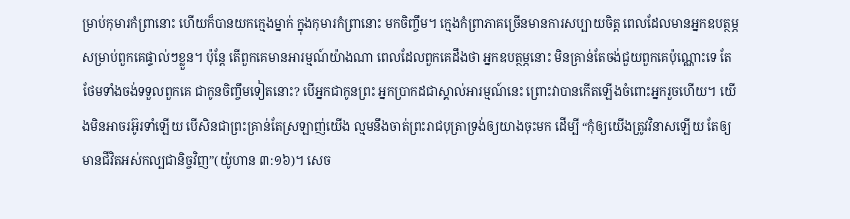ម្រាប់កុមារកំព្រានោះ ហើយក៏បានយកក្មេងម្នាក់ ក្នុងកុមារកំព្រានោះ មកចិញ្ចឹម។ ក្មេងកំព្រាភាគច្រើនមានការសប្បាយចិត្ត ពេលដែលមានអ្នកឧបត្ថម្ភសម្រាប់ពួកគេផ្ទាល់ៗខ្លួន។ ប៉ុន្តែ តើពួកគេមានអារម្មណ៍យ៉ាងណា ពេលដែលពួកគេដឹងថា អ្នកឧបត្ថម្ភនោះ មិនគ្រាន់តែចង់ជួយពួកគេប៉ុណ្ណោះទេ តែថែមទាំងចង់ទទួលពួកគេ ជាកូនចិញ្ចឹមទៀតនោះ? បើអ្នកជាកូនព្រះ អ្នកប្រាកដជាស្គាល់អារម្មណ៍នេះ ព្រោះវាបានកើតឡើងចំពោះអ្នករួចហើយ។ យើងមិនអាចរអ៊ូរទាំឡើយ បើសិនជាព្រះគ្រាន់តែស្រឡាញ់យើង ល្មមនឹងចាត់ព្រះរាជបុត្រាទ្រង់ឲ្យយាងចុះមក ដើម្បី “កុំឲ្យយើងត្រូវវិនាសឡើយ តែឲ្យមានជីវិតអស់កល្បជានិច្ចវិញ”(យ៉ូហាន ៣:១៦)។ សេច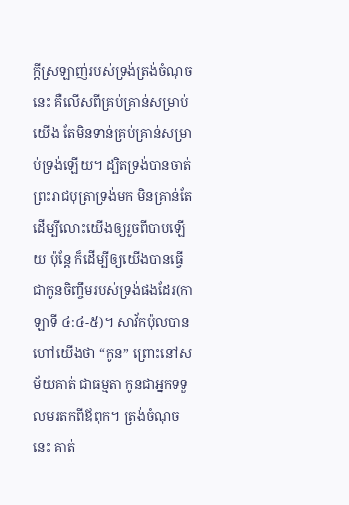ក្តីស្រឡាញ់របស់ទ្រង់ត្រង់ចំណុចនេះ គឺលើសពីគ្រប់គ្រាន់សម្រាប់យើង តែមិនទាន់គ្រប់គ្រាន់សម្រាប់ទ្រង់ឡើយ។ ដ្បិតទ្រង់បានចាត់ព្រះរាជបុត្រាទ្រង់មក មិនគ្រាន់តែដើម្បីលោះយើងឲ្យរួចពីបាបឡើយ ប៉ុន្តែ ក៏ដើម្បីឲ្យយើងបានធ្វើជាកូនចិញ្ចឹមរបស់ទ្រង់ផងដែរ(កាឡាទី ៤:៤-៥)។ សាវ័កប៉ុលបានហៅយើងថា “កូន” ព្រោះនៅសម័យគាត់ ជាធម្មតា កូនជាអ្នកទទួលមរតកពីឪពុក។ ត្រង់ចំណុចនេះ គាត់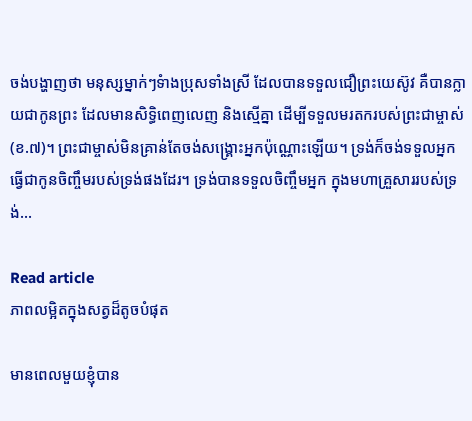ចង់បង្ហាញថា មនុស្សម្នាក់ៗទំាងប្រុសទាំងស្រី ដែលបានទទួលជឿព្រះយេស៊ូវ គឺបានក្លាយជាកូនព្រះ ដែលមានសិទ្ធិពេញលេញ និងស្មើគ្នា ដើម្បីទទួលមរតករបស់ព្រះជាម្ចាស់(ខ.៧)។ ព្រះជាម្ចាស់មិនគ្រាន់តែចង់សង្រ្គោះអ្នកប៉ុណ្ណោះឡើយ។ ទ្រង់ក៏ចង់ទទួលអ្នក ធ្វើជាកូនចិញ្ចឹមរបស់ទ្រង់ផងដែរ។ ទ្រង់បានទទួលចិញ្ចឹមអ្នក ក្នុងមហាគ្រួសាររបស់ទ្រង់…

Read article
ភាពលម្អិតក្នុងសត្វដ៏តូចបំផុត

មានពេលមួយខ្ញុំបាន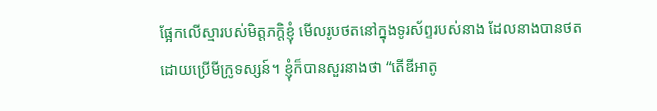ផ្អែកលើស្មារបស់មិត្តភក្តិខ្ញុំ មើលរូបថតនៅក្នុងទូរស័ព្ទរបស់នាង ដែលនាងបានថត ដោយប្រើមីក្រូទស្សន៍។ ខ្ញុំក៏បានសួរនាងថា “តើឌីអាតូ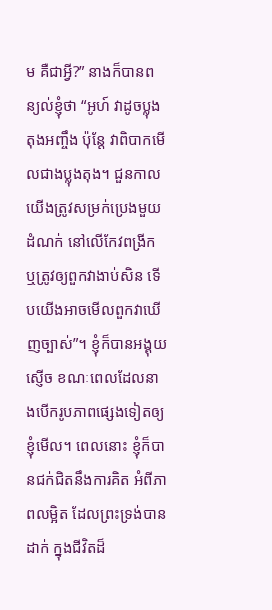ម គឺជាអ្វី?” នាងក៏បានពន្យល់ខ្ញុំថា “អូហ៍ វាដូចប្លុងតុងអញ្ចឹង ប៉ុន្តែ វាពិបាកមើលជាងប្លុងតុង។ ជួនកាល យើងត្រូវសម្រក់ប្រេងមួយដំណក់ នៅលើកែវពង្រីក ឬត្រូវឲ្យពួកវាងាប់សិន ទើបយើងអាចមើលពួកវាឃើញច្បាស់”។ ខ្ញុំក៏បានអង្គុយស្ញើច ខណៈពេលដែលនាងបើករូបភាពផ្សេងទៀតឲ្យខ្ញុំមើល។ ពេលនោះ ខ្ញុំក៏បានជក់ជិតនឹងការគិត អំពីភាពលម្អិត ដែលព្រះទ្រង់បានដាក់ ក្នុងជីវិតដ៏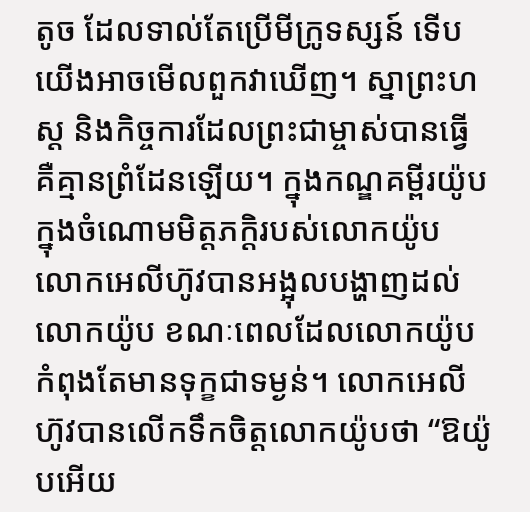តូច ដែលទាល់តែប្រើមីក្រូទស្សន៍ ទើបយើងអាចមើលពួកវាឃើញ។ ស្នាព្រះហស្ត និងកិច្ចការដែលព្រះជាម្ចាស់បានធ្វើ គឺគ្មានព្រំដែនឡើយ។ ក្នុងកណ្ឌគម្ពីរយ៉ូប ក្នុងចំណោមមិត្តភក្តិរបស់លោកយ៉ូប លោកអេលីហ៊ូវបានអង្អុលបង្ហាញដល់លោកយ៉ូប ខណៈពេលដែលលោកយ៉ូបកំពុងតែមានទុក្ខជាទម្ងន់។ លោកអេលីហ៊ូវបានលើកទឹកចិត្តលោកយ៉ូបថា “ឱយ៉ូបអើយ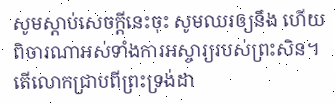សូមស្តាប់សេចក្តីនេះចុះ សូមឈរឲ្យនឹង ហើយពិចារណាអស់ទាំងការអស្ចារ្យរបស់ព្រះសិន។ តើលោកជ្រាបពីព្រះទ្រង់ដា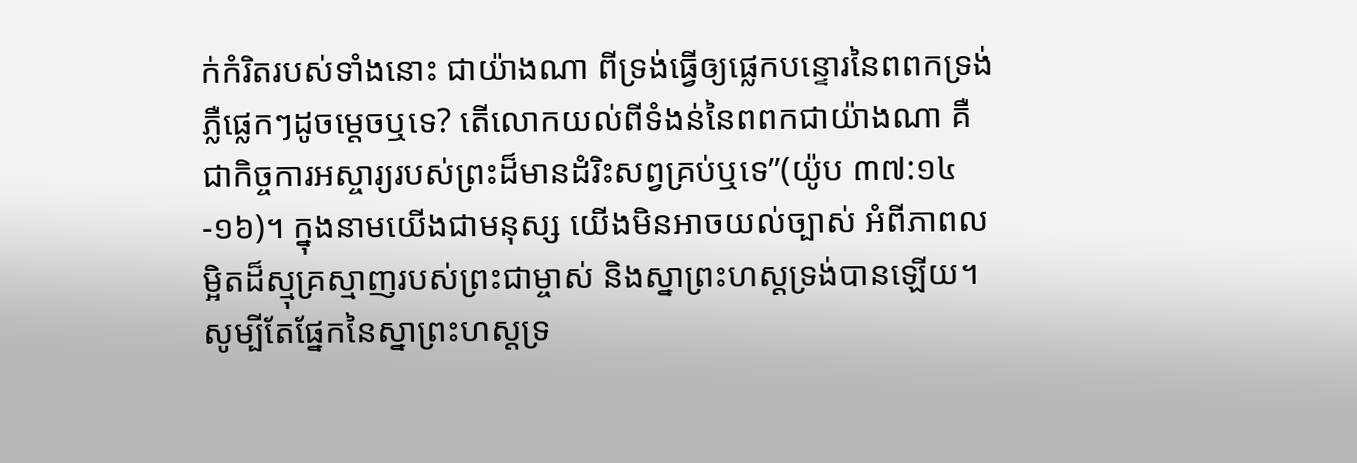ក់កំរិតរបស់ទាំងនោះ ជាយ៉ាងណា ពីទ្រង់ធ្វើឲ្យផ្លេកបន្ទោរនៃពពកទ្រង់ភ្លឺផ្លេកៗដូចម្តេចឬទេ? តើលោកយល់ពីទំងន់នៃពពកជាយ៉ាងណា គឺជាកិច្ចការអស្ចារ្យរបស់ព្រះដ៏មានដំរិះសព្វគ្រប់ឬទេ”(យ៉ូប ៣៧:១៤-១៦)។ ក្នុងនាមយើងជាមនុស្ស យើងមិនអាចយល់ច្បាស់ អំពីភាពលម្អិតដ៏ស្មុគ្រស្មាញរបស់ព្រះជាម្ចាស់ និងស្នាព្រះហស្តទ្រង់បានឡើយ។ សូម្បីតែផ្នែកនៃស្នាព្រះហស្តទ្រ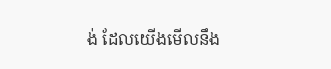ង់ ដែលយើងមើលនឹង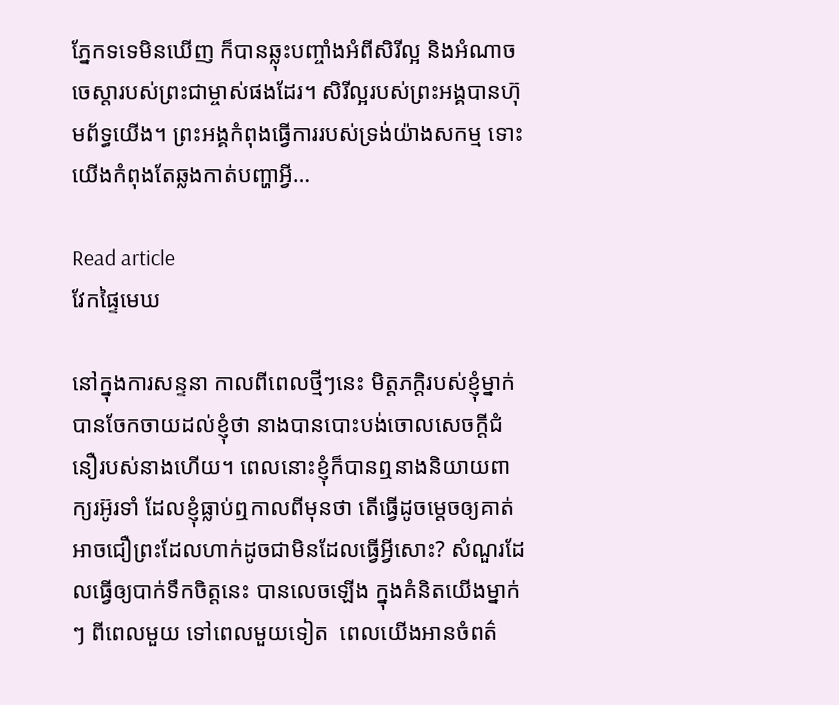ភ្នែកទទេមិនឃើញ ក៏បានឆ្លុះបញ្ចាំងអំពីសិរីល្អ និងអំណាចចេស្តារបស់ព្រះជាម្ចាស់ផងដែរ។ សិរីល្អរបស់ព្រះអង្គបានហ៊ុមព័ទ្ធយើង។ ព្រះអង្គកំពុងធ្វើការរបស់ទ្រង់យ៉ាងសកម្ម ទោះយើងកំពុងតែឆ្លងកាត់បញ្ហាអ្វី…

Read article
វែកផ្ទៃមេឃ

នៅក្នុងការសន្ទនា កាលពីពេលថ្មីៗនេះ មិត្តភក្តិរបស់ខ្ញុំម្នាក់បានចែកចាយដល់ខ្ញុំថា នាងបានបោះបង់ចោលសេចក្តីជំនឿរបស់នាងហើយ។ ពេលនោះខ្ញុំក៏បានឮនាងនិយាយពាក្យរអ៊ូរទាំ ដែលខ្ញុំធ្លាប់ឮកាលពីមុនថា តើធ្វើដូចម្តេចឲ្យគាត់អាចជឿព្រះដែលហាក់ដូចជាមិនដែលធ្វើអ្វីសោះ? សំណួរដែលធ្វើឲ្យបាក់ទឹកចិត្តនេះ បានលេចឡើង ក្នុងគំនិតយើងម្នាក់ៗ ពីពេលមួយ ទៅពេលមួយទៀត  ពេលយើងអានចំពត៌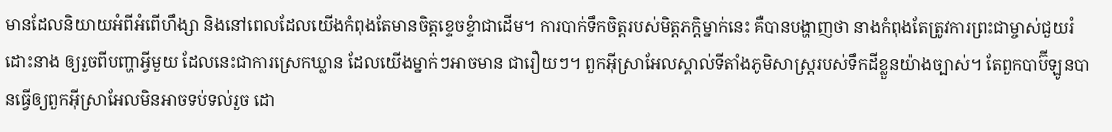មានដែលនិយាយអំពីអំពើហឹង្សា និងនៅពេលដែលយើងកំពុងតែមានចិត្តខ្ទេចខ្ទំាជាដើម។ ការបាក់ទឹកចិត្តរបស់មិត្តភក្តិម្នាក់នេះ គឺបានបង្ហាញថា នាងកំពុងតែត្រូវការព្រះជាម្ចាស់ជួយរំដោះនាង ឲ្យរួចពីបញ្ហាអ្វីមួយ ដែលនេះជាការស្រេកឃ្លាន ដែលយើងម្នាក់ៗអាចមាន ជារឿយៗ។ ពួកអ៊ីស្រាអែលស្គាល់ទីតាំងភូមិសាស្រ្តរបស់ទឹកដីខ្លួនយ៉ាងច្បាស់។ តែពួកបាប៊ីឡូនបានធ្វើឲ្យពួកអ៊ីស្រាអែលមិនអាចទប់ទល់រួច ដោ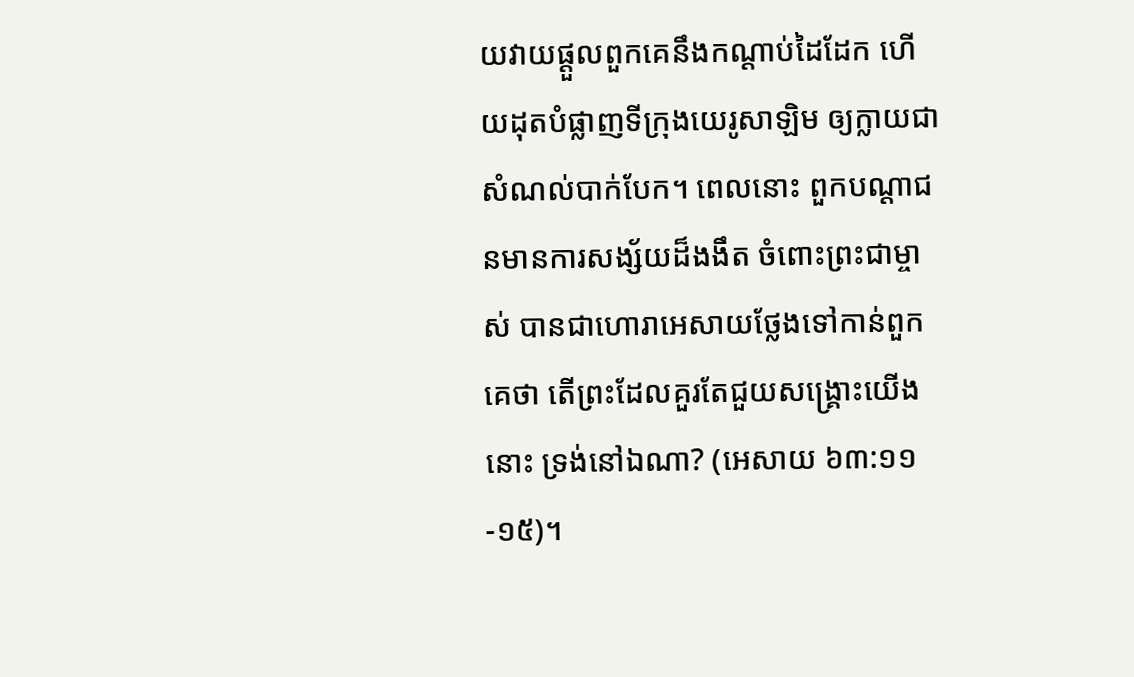យវាយផ្តួលពួកគេនឹងកណ្តាប់ដៃដែក ហើយដុតបំផ្លាញទីក្រុងយេរូសាឡិម ឲ្យក្លាយជាសំណល់បាក់បែក។ ពេលនោះ ពួកបណ្តាជនមានការសង្ស័យដ៏ងងឹត ចំពោះព្រះជាម្ចាស់ បានជាហោរាអេសាយថ្លែងទៅកាន់ពួកគេថា តើព្រះដែលគួរតែជួយសង្រ្គោះយើងនោះ ទ្រង់នៅឯណា? (អេសាយ ៦៣:១១-១៥)។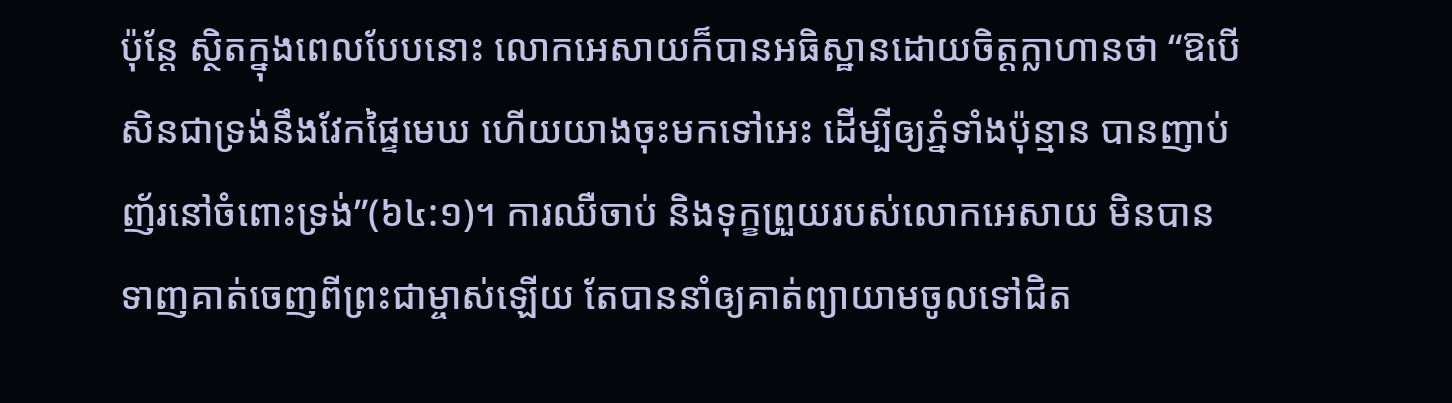ប៉ុន្តែ ស្ថិតក្នុងពេលបែបនោះ លោកអេសាយក៏បានអធិស្ឋានដោយចិត្តក្លាហានថា “ឱបើសិនជាទ្រង់នឹងវែកផ្ទៃមេឃ ហើយយាងចុះមកទៅអេះ ដើម្បីឲ្យភ្នំទាំងប៉ុន្មាន បានញាប់ញ័រនៅចំពោះទ្រង់”(៦៤:១)។ ការឈឺចាប់ និងទុក្ខព្រួយរបស់លោកអេសាយ មិនបានទាញគាត់ចេញពីព្រះជាម្ចាស់ឡើយ តែបាននាំឲ្យគាត់ព្យាយាមចូលទៅជិត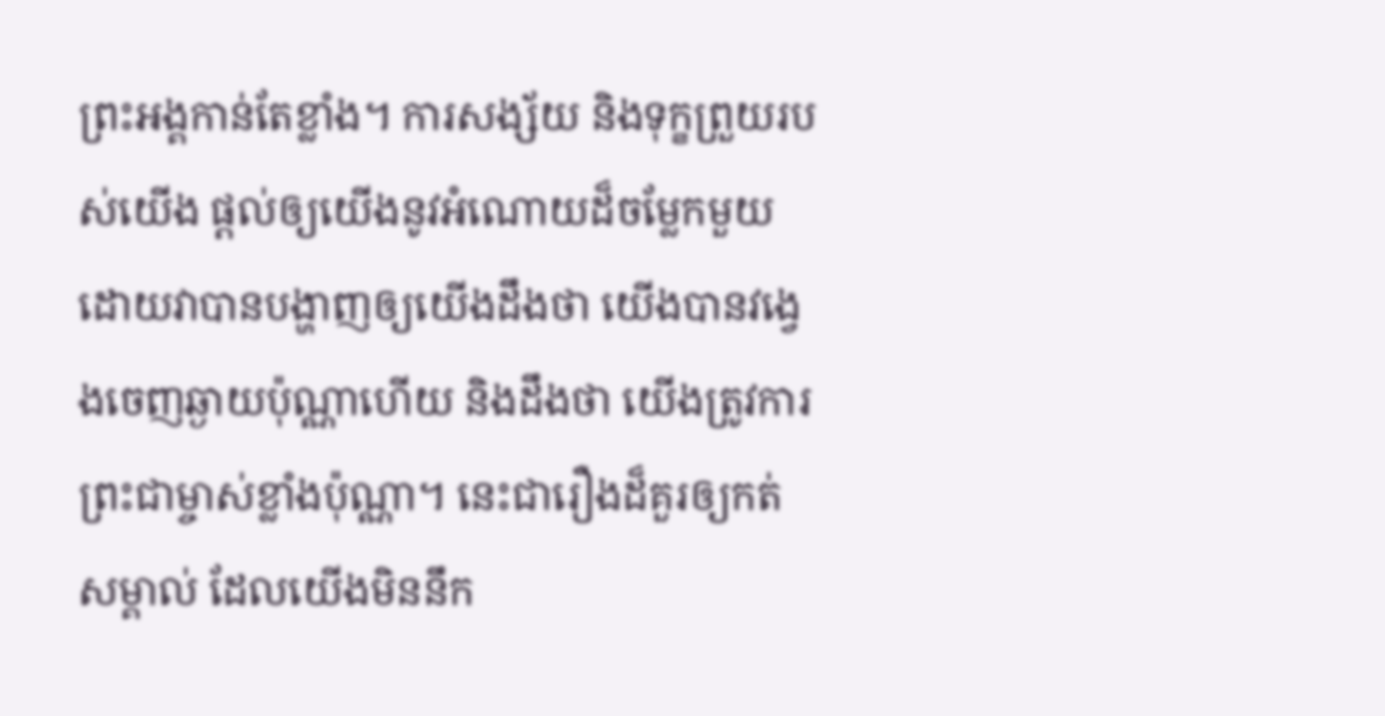ព្រះអង្គកាន់តែខ្លាំង។ ការសង្ស័យ និងទុក្ខព្រួយរបស់យើង ផ្តល់ឲ្យយើងនូវអំណោយដ៏ចម្លែកមួយ ដោយវាបានបង្ហាញឲ្យយើងដឹងថា យើងបានវង្វេងចេញឆ្ងាយប៉ុណ្ណាហើយ និងដឹងថា យើងត្រូវការព្រះជាម្ចាស់ខ្លាំងប៉ុណ្ណា។ នេះជារឿងដ៏គួរឲ្យកត់សម្គាល់ ដែលយើងមិននឹក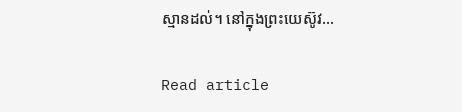ស្មានដល់។ នៅក្នុងព្រះយេស៊ូវ…

Read article